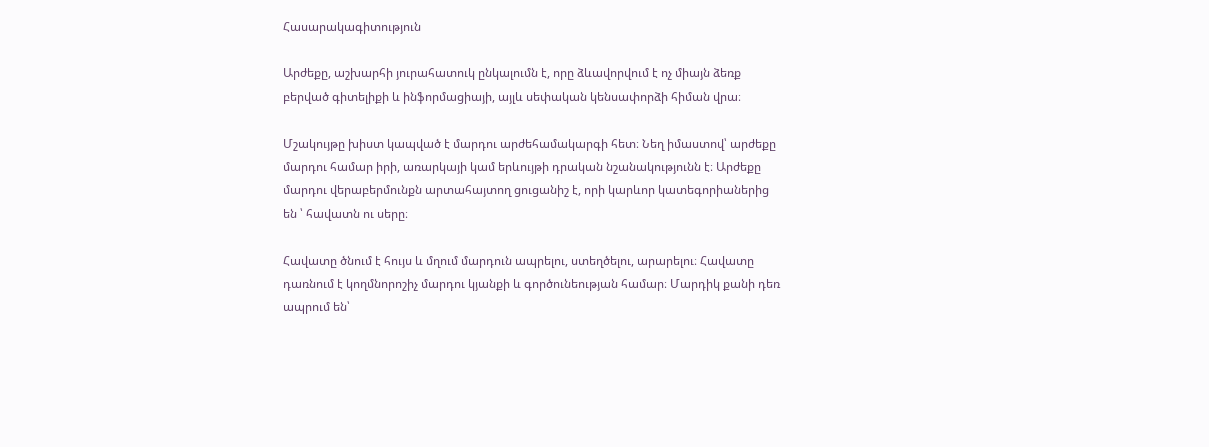Հասարակագիտություն

Արժեքը, աշխարհի յուրահատուկ ընկալումն է, որը ձևավորվում է ոչ միայն ձեռք բերված գիտելիքի և ինֆորմացիայի, այլև սեփական կենսափորձի հիման վրա։

Մշակույթը խիստ կապված է մարդու արժեհամակարգի հետ։ Նեղ իմաստով՝ արժեքը մարդու համար իրի, առարկայի կամ երևույթի դրական նշանակությունն է։ Արժեքը մարդու վերաբերմունքն արտահայտող ցուցանիշ է, որի կարևոր կատեգորիաներից են ՝ հավատն ու սերը։

Հավատը ծնում է հույս և մղում մարդուն ապրելու, ստեղծելու, արարելու։ Հավատը դառնում է կողմնորոշիչ մարդու կյանքի և գործունեության համար։ Մարդիկ քանի դեռ ապրում են՝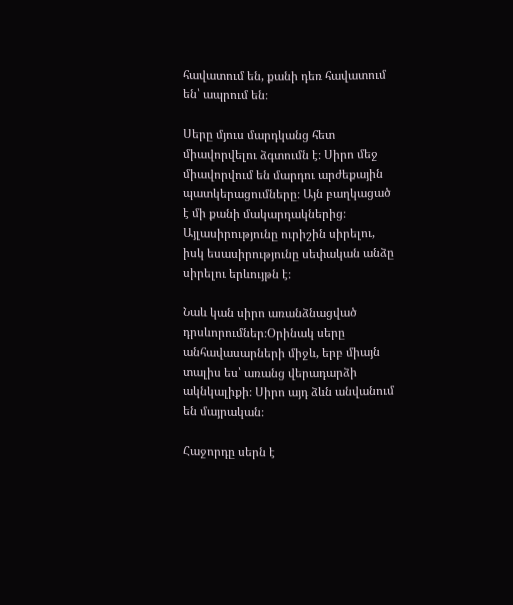հավատում են, քանի դեռ հավատում են՝ ապրում են։

Սերը մյուս մարդկանց հետ միավորվելու ձգտումն է։ Սիրո մեջ միավորվում են մարդու արժեքային պատկերացումները։ Այն բաղկացած է մի քանի մակարդակներից։ Այլասիրությունը ուրիշին սիրելու, իսկ եսասիրությունը սեփական անձը սիրելու երևույթն է։

Նաև կան սիրո առանձնացված դրսևորումներ։Օրինակ սերը անհավասարների միջև, երբ միայն տալիս ես՝ առանց վերադարձի ակնկալիքի։ Սիրո այդ ձևն անվանում են մայրական։

Հաջորդը սերն է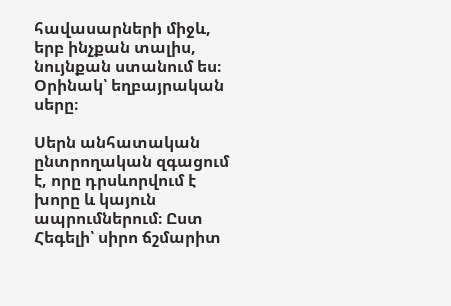հավասարների միջև, երբ ինչքան տալիս, նույնքան ստանում ես։ Օրինակ՝ եղբայրական սերը։

Սերն անհատական ընտրողական զգացում է, որը դրսևորվում է խորը և կայուն ապրումներում։ Ըստ Հեգելի՝ սիրո ճշմարիտ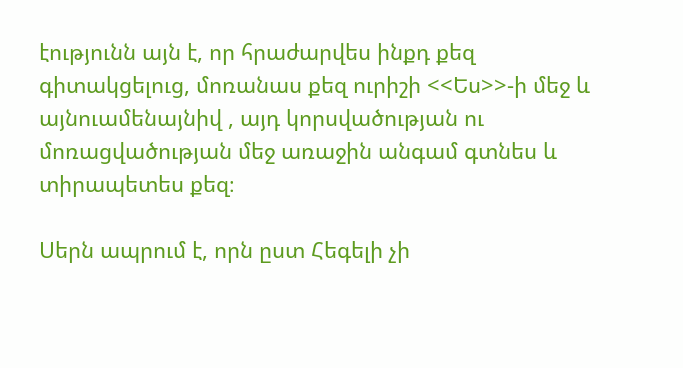էությունն այն է, որ հրաժարվես ինքդ քեզ գիտակցելուց, մոռանաս քեզ ուրիշի <<Ես>>-ի մեջ և այնուամենայնիվ , այդ կորսվածության ու մոռացվածության մեջ առաջին անգամ գտնես և տիրապետես քեզ։

Սերն ապրում է, որն ըստ Հեգելի չի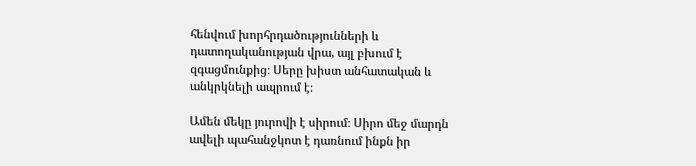հենվում խորհրդածությունների և դատողականության վրա, այլ բխում է զգացմունքից։ Սերը խիստ անհատական և անկրկնելի ապրում է։

Ամեն մեկը յուրովի է սիրում։ Սիրո մեջ մարդն ավելի պահանջկոտ է դառնում ինքն իր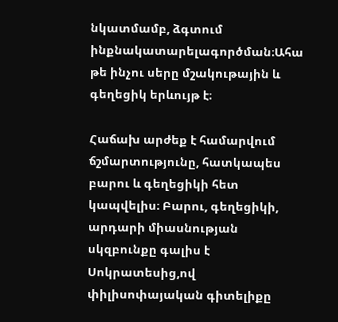նկատմամբ, ձգտում ինքնակատարելագործման։Ահա թե ինչու սերը մշակութային և գեղեցիկ երևույթ է։

Հաճախ արժեք է համարվում ճշմարտությունը, հատկապես բարու և գեղեցիկի հետ կապվելիս։ Բարու, գեղեցիկի, արդարի միասնության սկզբունքը գալիս է Սոկրատեսից,ով փիլիսոփայական գիտելիքը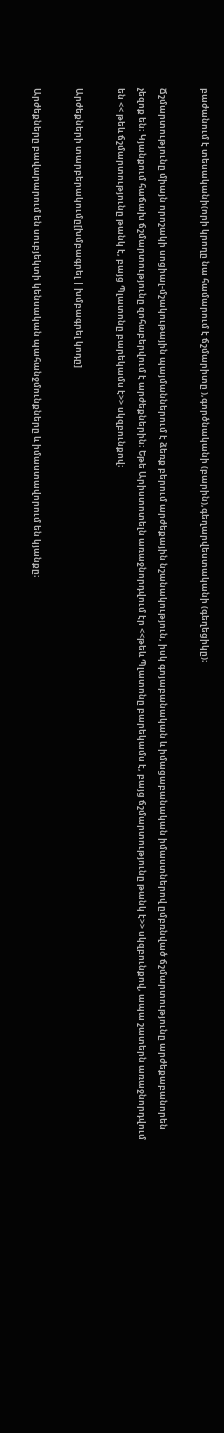բաժանում է տեսականի(որի կրողը նա համարում է ճշմարիտը ),գործնականի (բարին),գեղարվեստականի (գեղեցիկը)։

Ճշմարտությունը միայն որոշակի սոցիալ-մշակութային պայմաններում է ձեռք բերում արժեքային նշանակություն, իսկ գոյաբանական և իմացաբանական իմաստներով ըմբռնված ճշմարտությունը արժեքաբանորեն չեզոք են։ Կյանքում հաճախ ճշմարտությունը զոհաբերվում է արժեքներին։ Եթե Արիստոտելն առաջնորդվում էր <<թեև Պլատոնը բարեկամս է, բայց ճշմարտությունը թանկ է>> սկզբունքով, ապա շատերն առաջնորդվում են << թեև ճշմարտությունը թանկ է, բայց Պլատոնը բարեկամս է>> սկզբունքով։

Արժեքների տարբերակումը[խմբագրել | խմբագրել կոդը]

Արժեքները բավարարում են սուբյեկտի կենսական պահանջմունքները և իմաստավորում են կյանքը։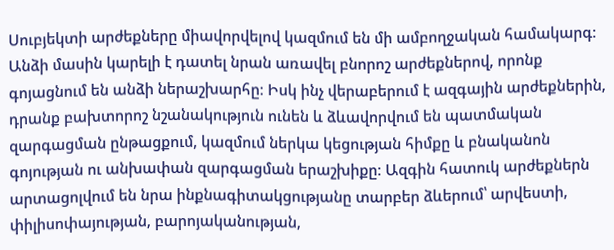Սուբյեկտի արժեքները միավորվելով կազմում են մի ամբողջական համակարգ։ Անձի մասին կարելի է դատել նրան առավել բնորոշ արժեքներով, որոնք գոյացնում են անձի ներաշխարհը։ Իսկ ինչ վերաբերում է ազգային արժեքներին, դրանք բախտորոշ նշանակություն ունեն և ձևավորվում են պատմական զարգացման ընթացքում, կազմում ներկա կեցության հիմքը և բնականոն գոյության ու անխափան զարգացման երաշխիքը։ Ազգին հատուկ արժեքներն արտացոլվում են նրա ինքնագիտակցությանը տարբեր ձևերում՝ արվեստի, փիլիսոփայության, բարոյականության,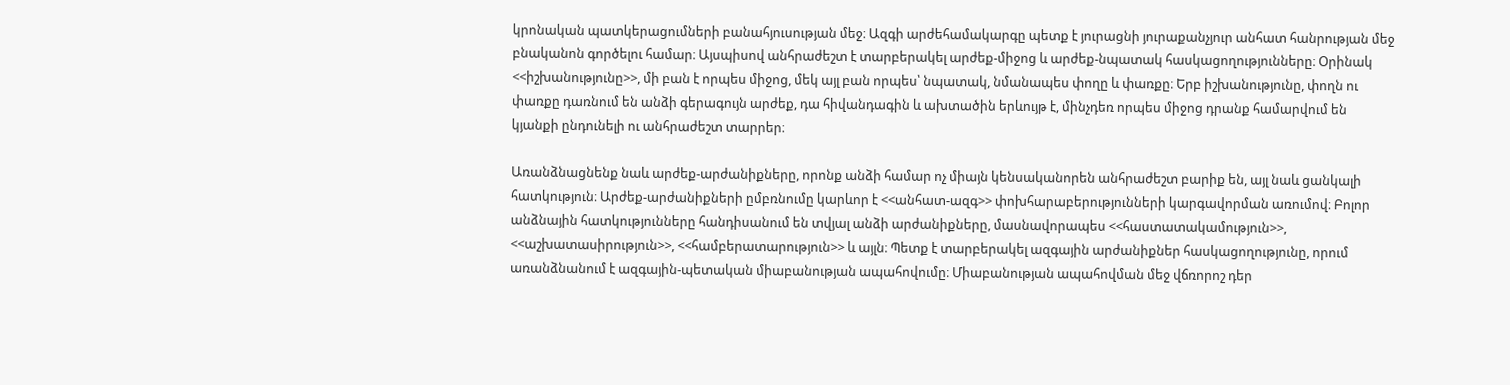կրոնական պատկերացումների բանահյուսության մեջ։ Ազգի արժեհամակարգը պետք է յուրացնի յուրաքանչյուր անհատ հանրության մեջ բնականոն գործելու համար։ Այսպիսով անհրաժեշտ է տարբերակել արժեք-միջոց և արժեք-նպատակ հասկացողությունները։ Օրինակ <<իշխանությունը>>, մի բան է որպես միջոց, մեկ այլ բան որպես՝ նպատակ, նմանապես փողը և փառքը։ Երբ իշխանությունը, փողն ու փառքը դառնում են անձի գերագույն արժեք, դա հիվանդագին և ախտածին երևույթ է, մինչդեռ որպես միջոց դրանք համարվում են կյանքի ընդունելի ու անհրաժեշտ տարրեր։

Առանձնացնենք նաև արժեք-արժանիքները, որոնք անձի համար ոչ միայն կենսականորեն անհրաժեշտ բարիք են, այլ նաև ցանկալի հատկություն։ Արժեք-արժանիքների ըմբռնումը կարևոր է <<անհատ-ազգ>> փոխհարաբերությունների կարգավորման առումով։ Բոլոր անձնային հատկությունները հանդիսանում են տվյալ անձի արժանիքները, մասնավորապես <<հաստատակամություն>>, <<աշխատասիրություն>>, <<համբերատարություն>> և այլն։ Պետք է տարբերակել ազգային արժանիքներ հասկացողությունը, որում առանձնանում է ազգային-պետական միաբանության ապահովումը։ Միաբանության ապահովման մեջ վճռորոշ դեր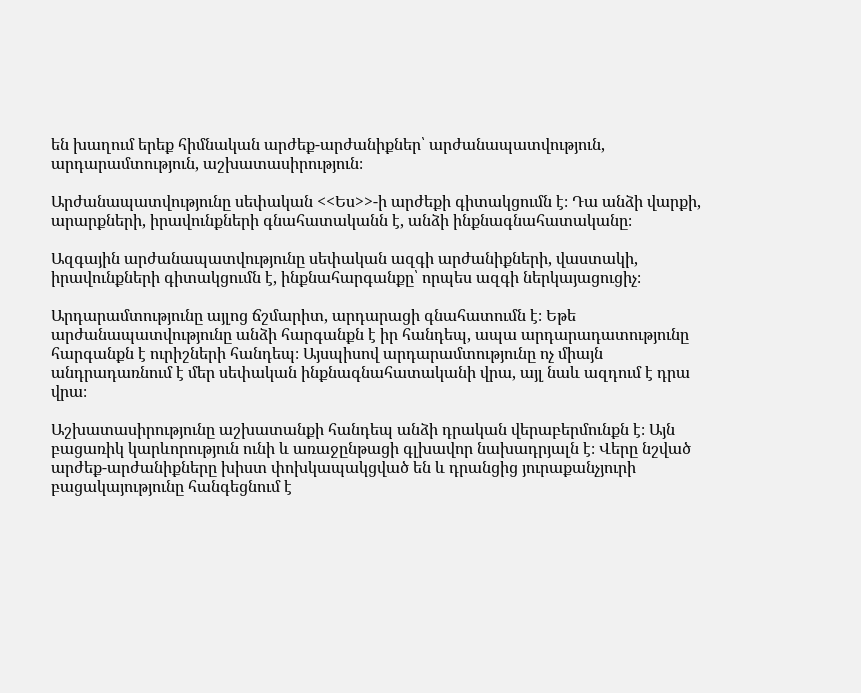են խաղում երեք հիմնական արժեք-արժանիքներ՝ արժանապատվություն, արդարամտություն, աշխատասիրություն։

Արժանապատվությունը սեփական <<Ես>>-ի արժեքի գիտակցումն է։ Դա անձի վարքի, արարքների, իրավունքների գնահատականն է, անձի ինքնագնահատականը։

Ազգային արժանապատվությունը սեփական ազգի արժանիքների, վաստակի, իրավունքների գիտակցումն է, ինքնահարգանքը՝ որպես ազգի ներկայացուցիչ։

Արդարամտությունը այլոց ճշմարիտ, արդարացի գնահատումն է։ Եթե արժանապատվությունը անձի հարգանքն է իր հանդեպ, ապա արդարադատությունը հարգանքն է ուրիշների հանդեպ։ Այսպիսով արդարամտությունը ոչ միայն անդրադառնում է մեր սեփական ինքնագնահատականի վրա, այլ նաև ազդում է դրա վրա։

Աշխատասիրությունը աշխատանքի հանդեպ անձի դրական վերաբերմունքն է։ Այն բացառիկ կարևորություն ունի և առաջընթացի գլխավոր նախադրյալն է։ Վերը նշված արժեք-արժանիքները խիստ փոխկապակցված են և դրանցից յուրաքանչյուրի բացակայությունը հանգեցնում է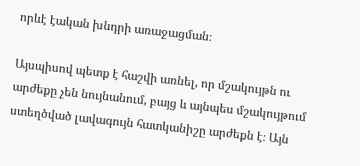որևէ էական խնդրի առաջացման։

Այսպիսով պետք է հաշվի առնել, որ մշակույթն ու արժեքը չեն նույնանում, բայց և այնպես մշակույթում ստեղծված լավագույն հատկանիշը արժեքն է։ Այն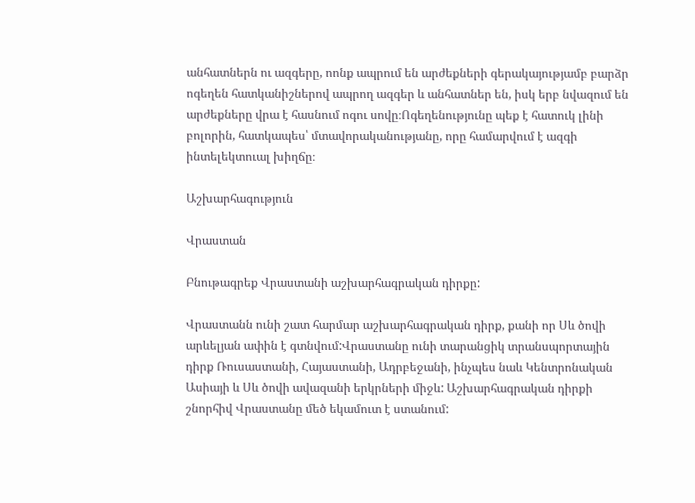անհատներն ու ազգերը, ոոնք ապրում են արժեքների գերակայությամբ բարձր ոգեղեն հատկանիշներով ապրող ազգեր և անհատներ են, իսկ երբ նվազում են արժեքները վրա է հասնում ոգու սովը։Ոգեղենությունը պեք է հատուկ լինի բոլորին, հատկապես՝ մտավորականությանը, որը համարվում է ազգի ինտելեկտուալ խիղճը։

Աշխարհագություն

Վրաստան

Բնութագրեք Վրաստանի աշխարհագրական դիրքը:

Վրաստանն ունի շատ հարմար աշխարհագրական դիրք, քանի որ Սև ծովի արևելյան ափին է գտնվում:Վրաստանը ունի տարանցիկ տրանսպորտային դիրք Ռուսաստանի, Հայաստանի, Ադրբեջանի, ինչպես նաև Կենտրոնական Ասիայի և Սև ծովի ավազանի երկրների միջև: Աշխարհագրական դիրքի շնորհիվ Վրաստանը մեծ եկամուտ է ստանում: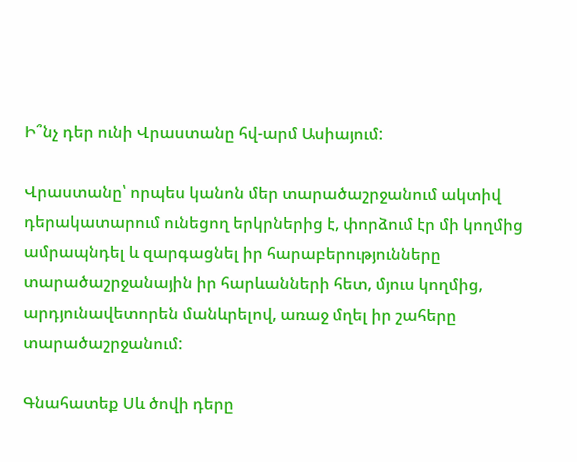Ի՞նչ դեր ունի Վրաստանը հվ-արմ Ասիայում:

Վրաստանը՝ որպես կանոն մեր տարածաշրջանում ակտիվ դերակատարում ունեցող երկրներից է, փորձում էր մի կողմից ամրապնդել և զարգացնել իր հարաբերությունները տարածաշրջանային իր հարևանների հետ, մյուս կողմից, արդյունավետորեն մանևրելով, առաջ մղել իր շահերը տարածաշրջանում:

Գնահատեք Սև ծովի դերը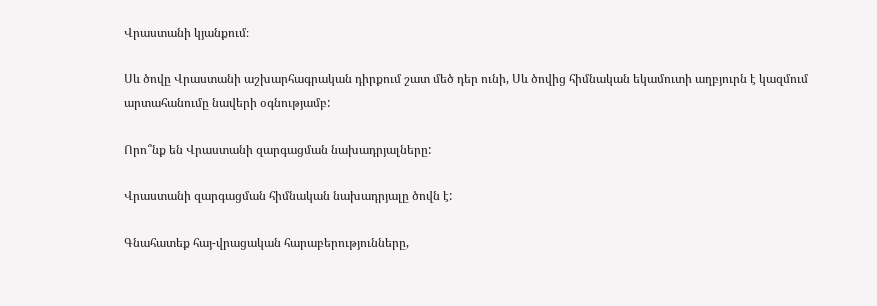Վրաստանի կյանքում։

Սև ծովը Վրաստանի աշխարհագրական դիրքում շատ մեծ դեր ունի, Սև ծովից հիմնական եկամուտի աղբյուրն է կազմում արտահանումը նավերի օգնությամբ:

Որո՞նք են Վրաստանի զարգացման նախադրյալները:

Վրաստանի զարգացման հիմնական նախադրյալը ծովն է:

Գնահատեք հայ-վրացական հարաբերությունները,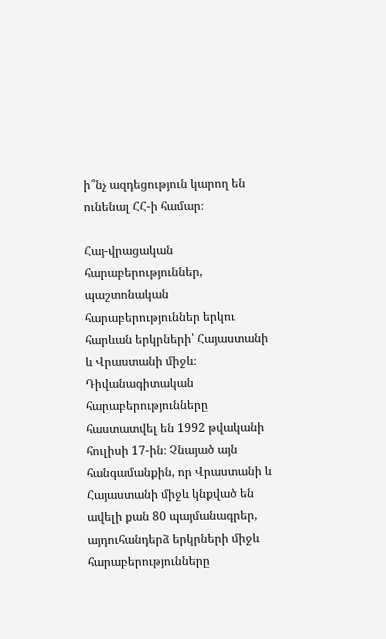ի՞նչ ազդեցություն կարող են ունենալ ՀՀ-ի համար։

Հայ-վրացական հարաբերություններ, պաշտոնական հարաբերություններ երկու հարևան երկրների՝ Հայաստանի և Վրաստանի միջև։ Դիվանագիտական հարաբերությունները հաստատվել են 1992 թվականի հուլիսի 17-ին։ Չնայած այն հանգամանքին, որ Վրաստանի և Հայաստանի միջև կնքված են ավելի քան 80 պայմանագրեր, այդուհանդերձ երկրների միջև հարաբերությունները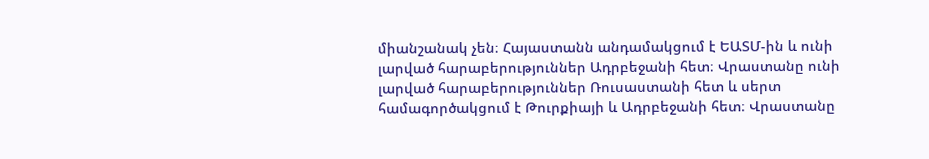միանշանակ չեն։ Հայաստանն անդամակցում է ԵԱՏՄ-ին և ունի լարված հարաբերություններ Ադրբեջանի հետ։ Վրաստանը ունի լարված հարաբերություններ Ռուսաստանի հետ և սերտ համագործակցում է Թուրքիայի և Ադրբեջանի հետ։ Վրաստանը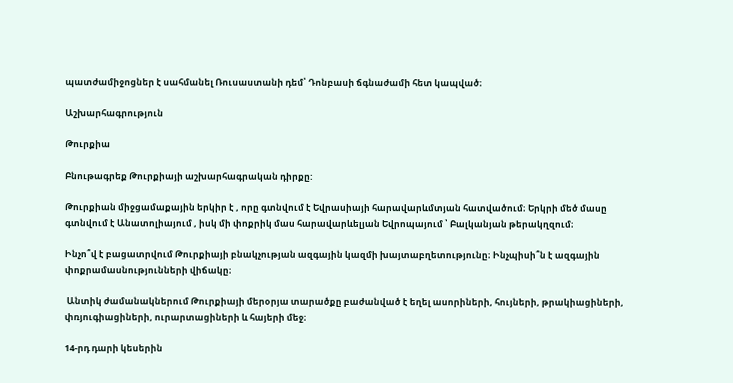պատժամիջոցներ է սահմանել Ռուսաստանի դեմ՝ Դոնբասի ճգնաժամի հետ կապված։

Աշխարհագրություն

Թուրքիա

Բնութագրեք Թուրքիայի աշխարհագրական դիրքը:

Թուրքիան միջցամաքային երկիր է , որը գտնվում է Եվրասիայի հարավարևմտյան հատվածում։ Երկրի մեծ մասը գտնվում է Անատոլիայում , իսկ մի փոքրիկ մաս հարավարևելյան Եվրոպայում ՝ Բալկանյան թերակղզում։

Ինչո՞վ է բացատրվում Թուրքիայի բնակչության ազգային կազմի խայտաբղետությունը։ Ինչպիսի՞ն է ազգային փոքրամասնությունների վիճակը։

 Անտիկ ժամանակներում Թուրքիայի մերօրյա տարածքը բաժանված է եղել ասորիների, հույների, թրակիացիների, փռյուգիացիների, ուրարտացիների և հայերի մեջ։

14-րդ դարի կեսերին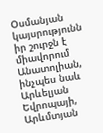Օսմանյան կայսրությունն իր շուրջն է միավորում Անատոլիան, ինչպես նաև Արևելյան Եվրոպայի, Արևմտյան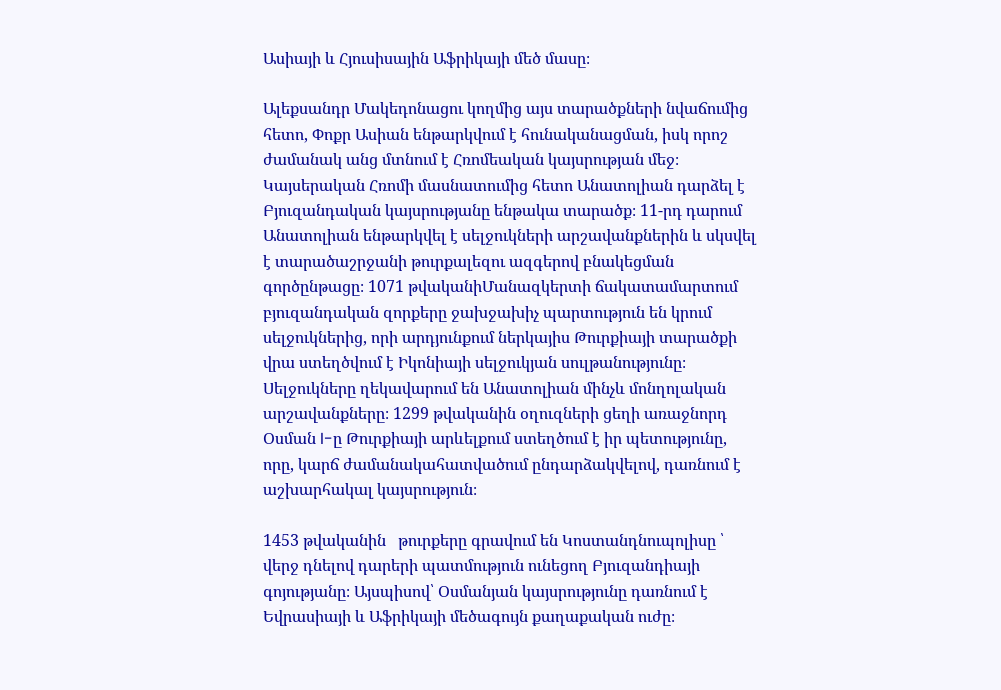Ասիայի և Հյուսիսային Աֆրիկայի մեծ մասը։

Ալեքսանդր Մակեդոնացու կողմից այս տարածքների նվաճումից հետո, Փոքր Ասիան ենթարկվում է հունականացման, իսկ որոշ ժամանակ անց մտնում է Հռոմեական կայսրության մեջ։ Կայսերական Հռոմի մասնատումից հետո Անատոլիան դարձել է Բյուզանդական կայսրությանը ենթակա տարածք։ 11-րդ դարում Անատոլիան ենթարկվել է սելջուկների արշավանքներին և սկսվել է տարածաշրջանի թուրքալեզու ազգերով բնակեցման գործընթացը։ 1071 թվականիՄանազկերտի ճակատամարտում բյուզանդական զորքերը ջախջախիչ պարտություն են կրում սելջուկներից, որի արդյունքում ներկայիս Թուրքիայի տարածքի վրա ստեղծվում է Իկոնիայի սելջուկյան սուլթանությունը։ Սելջուկները ղեկավարում են Անատոլիան մինչև մոնղոլական արշավանքները։ 1299 թվականին օղուզների ցեղի առաջնորդ Օսման I-ը Թուրքիայի արևելքում ստեղծում է իր պետությունը, որը, կարճ ժամանակահատվածում ընդարձակվելով, դառնում է աշխարհակալ կայսրություն։

1453 թվականին   թուրքերը գրավում են Կոստանդնուպոլիսը ՝ վերջ դնելով դարերի պատմություն ունեցող Բյուզանդիայի գոյությանը։ Այսպիսով՝ Օսմանյան կայսրությունը դառնում է Եվրասիայի և Աֆրիկայի մեծագույն քաղաքական ուժը։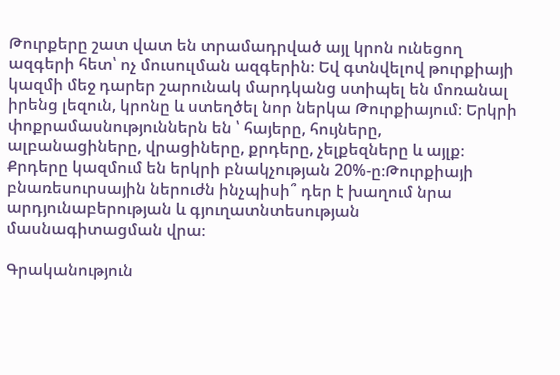Թուրքերը շատ վատ են տրամադրված այլ կրոն ունեցող ազգերի հետ՝ ոչ մուսուլման ազգերին։ Եվ գտնվելով թուրքիայի կազմի մեջ դարեր շարունակ մարդկանց ստիպել են մոռանալ իրենց լեզուն, կրոնը և ստեղծել նոր ներկա Թուրքիայում։ Երկրի փոքրամասնություններն են ՝ հայերը, հույները, ալբանացիները, վրացիները, քրդերը, չելքեզները և այլք։ Քրդերը կազմում են երկրի բնակչության 20%-ը։Թուրքիայի բնառեսուրսային ներուժն ինչպիսի՞ դեր է խաղում նրա արդյունաբերության և գյուղատնտեսության մասնագիտացման վրա։

Գրականություն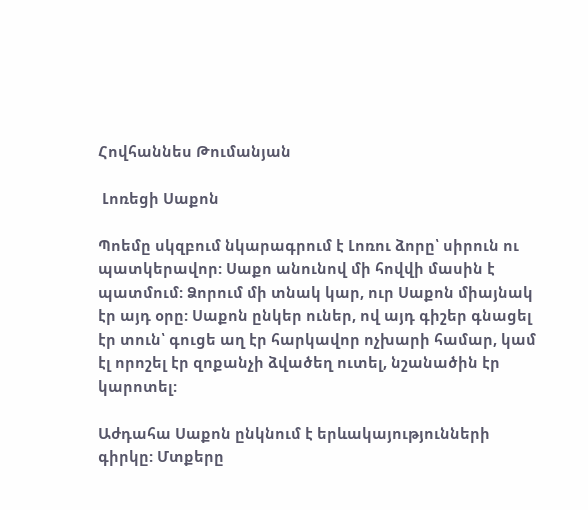Հովհաննես Թումանյան

 Լոռեցի Սաքոն

Պոեմը սկզբում նկարագրում է Լոռու ձորը՝ սիրուն ու պատկերավոր: Սաքո անունով մի հովվի մասին է պատմում: Ձորում մի տնակ կար, ուր Սաքոն միայնակ էր այդ օրը: Սաքոն ընկեր ուներ, ով այդ գիշեր գնացել էր տուն՝ գուցե աղ էր հարկավոր ոչխարի համար, կամ էլ որոշել էր զոքանչի ձվածեղ ուտել, նշանածին էր կարոտել:

Աժդահա Սաքոն ընկնում է երևակայությունների գիրկը: Մտքերը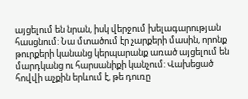այցելում են նրան, իսկ վերջում խելագարության հասցնում: Նա մտածում էր չարքերի մասին, որոնք թուրքերի կանանց կերպարանք առած այցելում են մարդկանց ու հարսանիքի կանչում: Վախեցած հովվի աչքին երևում է, թե դուռը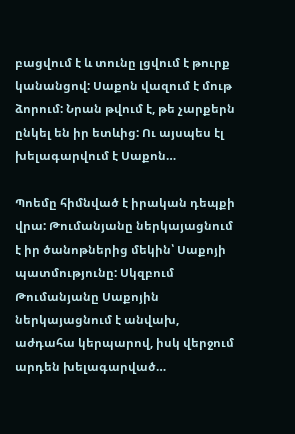բացվում է և տունը լցվում է թուրք կանանցով: Սաքոն վազում է մութ ձորում: Նրան թվում է, թե չարքերն ընկել են իր ետևից: Ու այսպես էլ խելագարվում է Սաքոն…

Պոեմը հիմնված է իրական դեպքի վրա: Թումանյանը ներկայացնում է իր ծանոթներից մեկին՝ Սաքոյի պատմությունը: Սկզբում Թումանյանը Սաքոյին ներկայացնում է անվախ, աժդահա կերպարով, իսկ վերջում արդեն խելագարված…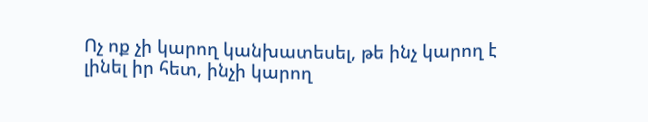Ոչ ոք չի կարող կանխատեսել, թե ինչ կարող է լինել իր հետ, ինչի կարող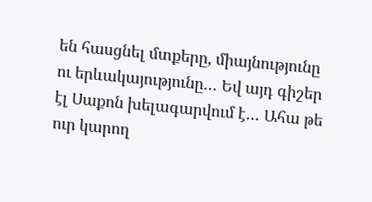են հասցնել մտքերը, միայնությունը ու երևակայությունը… Եվ այդ գիշեր էլ Սաքոն խելագարվում է… Ահա թե ուր կարող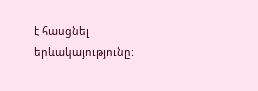է հասցնել երևակայությունը: